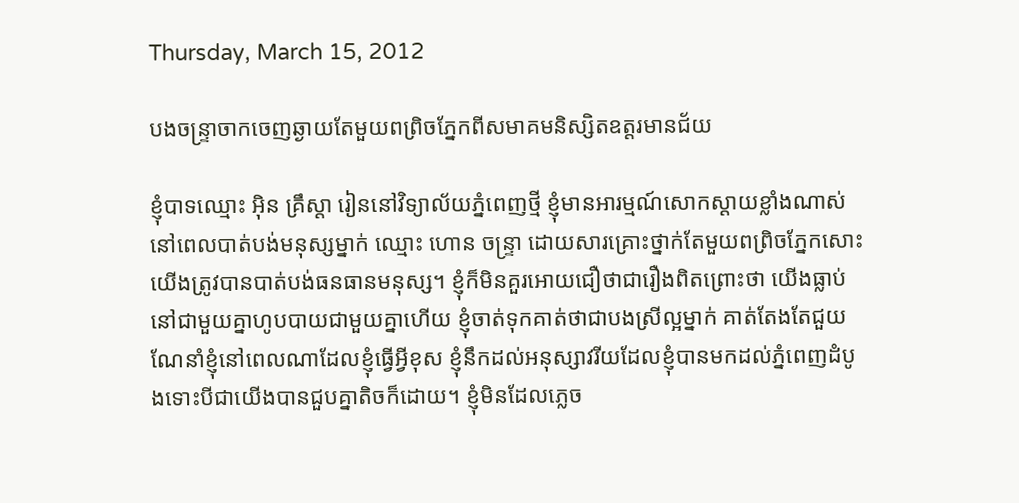Thursday, March 15, 2012

បងចន្រ្ទាចាកចេញឆ្ងាយតែមួយពព្រិចភ្នែកពីសមាគមនិស្សិតឧត្តរមានជ័យ

ខ្ញុំបាទឈ្មោះ អ៊ិន គ្រឹស្តា រៀននៅវិទ្យាល័យភ្នំពេញថ្មី ខ្ញុំមានអារម្មណ៍សោកស្ដាយខ្លាំងណាស់នៅពេលបាត់បង់មនុស្សម្នាក់ ឈ្មោះ ហោន ចន្ទ្រា ដោយសារគ្រោះថ្នាក់តែមួយពព្រិចភ្នែកសោះយើងត្រូវបានបាត់បង់ធនធានមនុស្ស។ ខ្ញុំក៏មិនគួរអោយជឿថាជារឿងពិតព្រោះថា យើងធ្លាប់នៅជាមួយគ្នាហូបបាយជាមួយគ្នាហើយ ខ្ញុំចាត់ទុកគាត់ថាជាបងស្រីល្អម្នាក់ គាត់តែងតែជួយណែនាំខ្ញុំនៅពេលណាដែលខ្ញុំធ្វើអ្វីខុស ខ្ញុំនឹកដល់អនុស្សាវរីយដែលខ្ញុំបានមកដល់ភ្នំពេញដំបូងទោះបីជាយើងបានជួបគ្នាតិចក៏ដោយ។ ខ្ញុំមិនដែលភ្លេច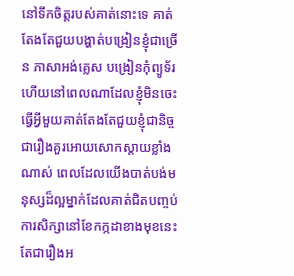នៅទឹកចិត្តរបស់គាត់នោះទេ គាត់តែងតែជួយបង្ហាត់បង្រៀនខ្ញុំជាច្រើន ភាសាអង់គ្លេស បង្រៀនកុំព្យូទ័រ ហើយនៅពេលណាដែលខ្ញុំមិនចេះធ្វើអ្វីមួយគាត់តែងតែជួយខ្ញុំជានិច្ចជារឿងគួរអោយសោកស្តាយខ្លាំងណាស់ ពេលដែលយើងបាត់បង់មនុស្សដ៏ល្អម្នាក់ដែលគាត់ជិតបញ្ចប់ការសិក្សានៅខែកក្កដាខាងមុខនេះ តែជារឿងអ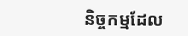និច្ចកម្មដែល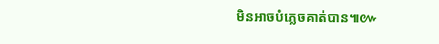មិនអាចបំភ្លេចគាត់បាន៕៚